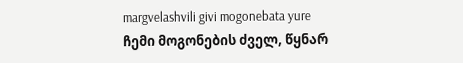margvelashvili givi mogonebata yure
ჩემი მოგონების ძველ, წყნარ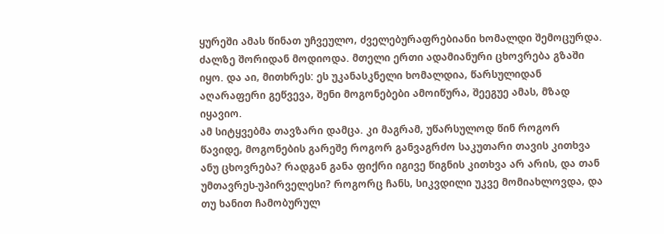ყურეში ამას წინათ უჩვეულო, ძველებურაფრებიანი ხომალდი შემოცურდა. ძალზე შორიდან მოდიოდა. მთელი ერთი ადამიანური ცხოვრება გზაში იყო. და აი, მითხრეს: ეს უკანასკნელი ხომალდია, წარსულიდან აღარაფერი გეწვევა, შენი მოგონებები ამოიწურა, შეეგუე ამას, მზად იყავიო.
ამ სიტყვებმა თავზარი დამცა. კი მაგრამ, უწარსულოდ წინ როგორ წავიდე, მოგონების გარეშე როგორ განვაგრძო საკუთარი თავის კითხვა ანუ ცხოვრება? რადგან განა ფიქრი იგივე წიგნის კითხვა არ არის, და თან უმთავრეს-უპირველესი? როგორც ჩანს, სიკვდილი უკვე მომიახლოვდა, და თუ ხანით ჩამობურულ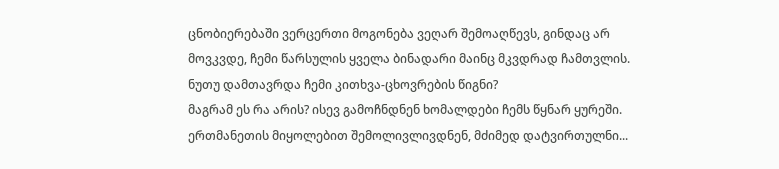ცნობიერებაში ვერცერთი მოგონება ვეღარ შემოაღწევს, გინდაც არ მოვკვდე, ჩემი წარსულის ყველა ბინადარი მაინც მკვდრად ჩამთვლის.
ნუთუ დამთავრდა ჩემი კითხვა-ცხოვრების წიგნი?
მაგრამ ეს რა არის? ისევ გამოჩნდნენ ხომალდები ჩემს წყნარ ყურეში. ერთმანეთის მიყოლებით შემოლივლივდნენ, მძიმედ დატვირთულნი...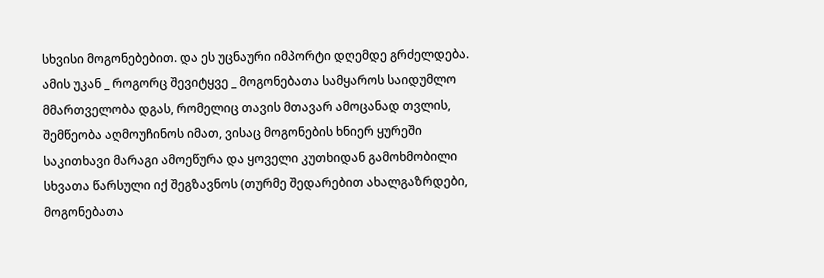სხვისი მოგონებებით. და ეს უცნაური იმპორტი დღემდე გრძელდება. ამის უკან _ როგორც შევიტყვე _ მოგონებათა სამყაროს საიდუმლო მმართველობა დგას, რომელიც თავის მთავარ ამოცანად თვლის, შემწეობა აღმოუჩინოს იმათ, ვისაც მოგონების ხნიერ ყურეში საკითხავი მარაგი ამოეწურა და ყოველი კუთხიდან გამოხმობილი სხვათა წარსული იქ შეგზავნოს (თურმე შედარებით ახალგაზრდები, მოგონებათა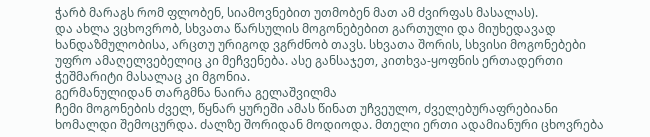ჭარბ მარაგს რომ ფლობენ, სიამოვნებით უთმობენ მათ ამ ძვირფას მასალას).
და ახლა ვცხოვრობ, სხვათა წარსულის მოგონებებით გართული და მიუხედავად ხანდაზმულობისა, არცთუ ურიგოდ ვგრძნობ თავს. სხვათა შორის, სხვისი მოგონებები უფრო ამაღელვებელიც კი მეჩვენება. ასე განსაჯეთ, კითხვა-ყოფნის ერთადერთი ჭეშმარიტი მასალაც კი მგონია.
გერმანულიდან თარგმნა ნაირა გელაშვილმა
ჩემი მოგონების ძველ, წყნარ ყურეში ამას წინათ უჩვეულო, ძველებურაფრებიანი ხომალდი შემოცურდა. ძალზე შორიდან მოდიოდა. მთელი ერთი ადამიანური ცხოვრება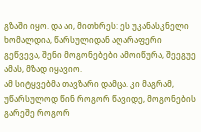გზაში იყო. და აი, მითხრეს: ეს უკანასკნელი ხომალდია, წარსულიდან აღარაფერი გეწვევა, შენი მოგონებები ამოიწურა, შეეგუე ამას, მზად იყავიო.
ამ სიტყვებმა თავზარი დამცა. კი მაგრამ, უწარსულოდ წინ როგორ წავიდე, მოგონების გარეშე როგორ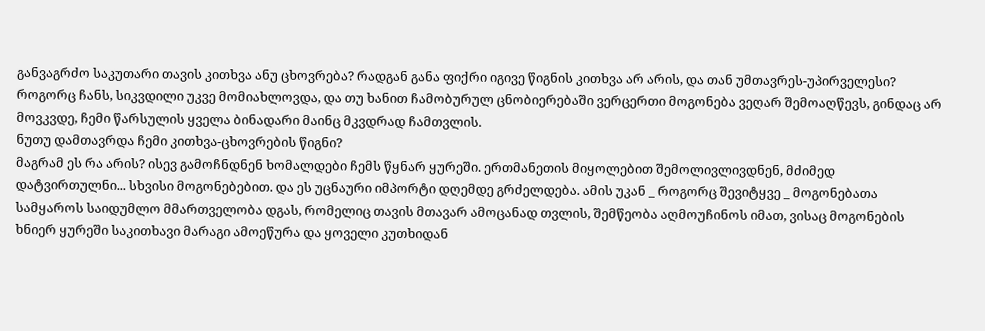განვაგრძო საკუთარი თავის კითხვა ანუ ცხოვრება? რადგან განა ფიქრი იგივე წიგნის კითხვა არ არის, და თან უმთავრეს-უპირველესი? როგორც ჩანს, სიკვდილი უკვე მომიახლოვდა, და თუ ხანით ჩამობურულ ცნობიერებაში ვერცერთი მოგონება ვეღარ შემოაღწევს, გინდაც არ მოვკვდე, ჩემი წარსულის ყველა ბინადარი მაინც მკვდრად ჩამთვლის.
ნუთუ დამთავრდა ჩემი კითხვა-ცხოვრების წიგნი?
მაგრამ ეს რა არის? ისევ გამოჩნდნენ ხომალდები ჩემს წყნარ ყურეში. ერთმანეთის მიყოლებით შემოლივლივდნენ, მძიმედ დატვირთულნი... სხვისი მოგონებებით. და ეს უცნაური იმპორტი დღემდე გრძელდება. ამის უკან _ როგორც შევიტყვე _ მოგონებათა სამყაროს საიდუმლო მმართველობა დგას, რომელიც თავის მთავარ ამოცანად თვლის, შემწეობა აღმოუჩინოს იმათ, ვისაც მოგონების ხნიერ ყურეში საკითხავი მარაგი ამოეწურა და ყოველი კუთხიდან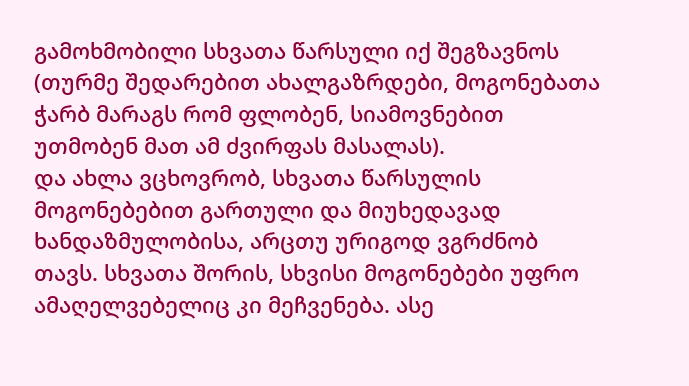გამოხმობილი სხვათა წარსული იქ შეგზავნოს (თურმე შედარებით ახალგაზრდები, მოგონებათა ჭარბ მარაგს რომ ფლობენ, სიამოვნებით უთმობენ მათ ამ ძვირფას მასალას).
და ახლა ვცხოვრობ, სხვათა წარსულის მოგონებებით გართული და მიუხედავად ხანდაზმულობისა, არცთუ ურიგოდ ვგრძნობ თავს. სხვათა შორის, სხვისი მოგონებები უფრო ამაღელვებელიც კი მეჩვენება. ასე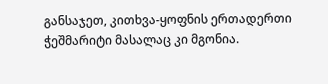განსაჯეთ, კითხვა-ყოფნის ერთადერთი ჭეშმარიტი მასალაც კი მგონია.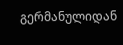გერმანულიდან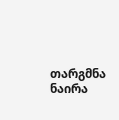თარგმნა ნაირა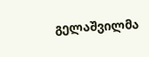გელაშვილმა